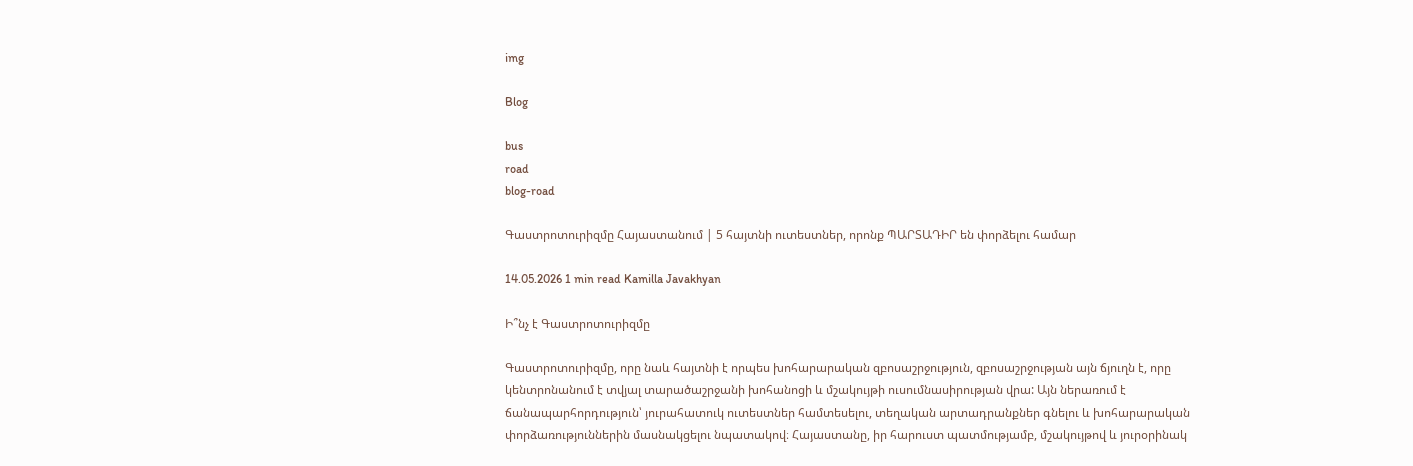img

Blog

bus
road
blog-road

Գաստրոտուրիզմը Հայաստանում | 5 հայտնի ուտեստներ, որոնք ՊԱՐՏԱԴԻՐ են փորձելու համար

14.05.2026 1 min read Kamilla Javakhyan

Ի՞նչ է Գաստրոտուրիզմը

Գաստրոտուրիզմը, որը նաև հայտնի է որպես խոհարարական զբոսաշրջություն, զբոսաշրջության այն ճյուղն է, որը կենտրոնանում է տվյալ տարածաշրջանի խոհանոցի և մշակույթի ուսումնասիրության վրա: Այն ներառում է ճանապարհորդություն՝ յուրահատուկ ուտեստներ համտեսելու, տեղական արտադրանքներ գնելու և խոհարարական փորձառություններին մասնակցելու նպատակով։ Հայաստանը, իր հարուստ պատմությամբ, մշակույթով և յուրօրինակ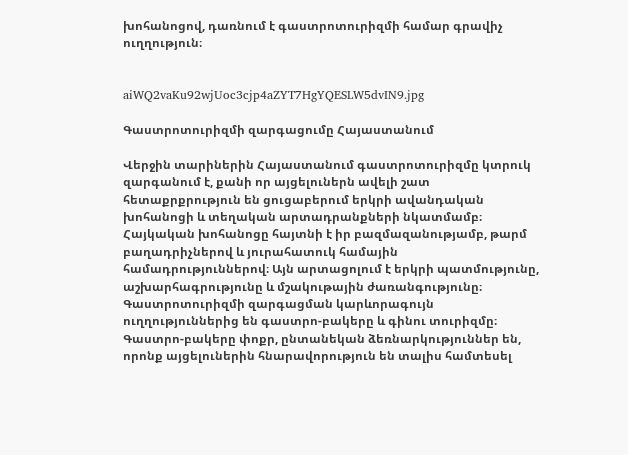խոհանոցով, դառնում է գաստրոտուրիզմի համար գրավիչ ուղղություն։


aiWQ2vaKu92wjUoc3cjp4aZYT7HgYQESLW5dvIN9.jpg

Գաստրոտուրիզմի զարգացումը Հայաստանում

Վերջին տարիներին Հայաստանում գաստրոտուրիզմը կտրուկ զարգանում է, քանի որ այցելուներն ավելի շատ հետաքրքրություն են ցուցաբերում երկրի ավանդական խոհանոցի և տեղական արտադրանքների նկատմամբ։ Հայկական խոհանոցը հայտնի է իր բազմազանությամբ, թարմ բաղադրիչներով և յուրահատուկ համային համադրություններով։ Այն արտացոլում է երկրի պատմությունը, աշխարհագրությունը և մշակութային ժառանգությունը։ Գաստրոտուրիզմի զարգացման կարևորագույն ուղղություններից են գաստրո-բակերը և գինու տուրիզմը։ Գաստրո-բակերը փոքր, ընտանեկան ձեռնարկություններ են, որոնք այցելուներին հնարավորություն են տալիս համտեսել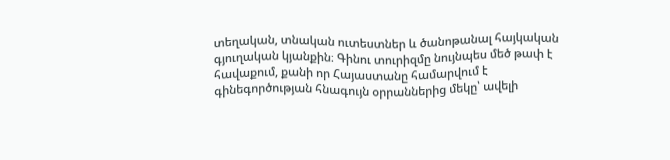տեղական, տնական ուտեստներ և ծանոթանալ հայկական գյուղական կյանքին։ Գինու տուրիզմը նույնպես մեծ թափ է հավաքում, քանի որ Հայաստանը համարվում է գինեգործության հնագույն օրրաններից մեկը՝ ավելի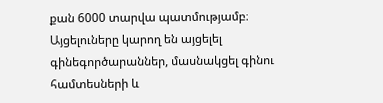քան 6000 տարվա պատմությամբ։ Այցելուները կարող են այցելել գինեգործարաններ, մասնակցել գինու համտեսների և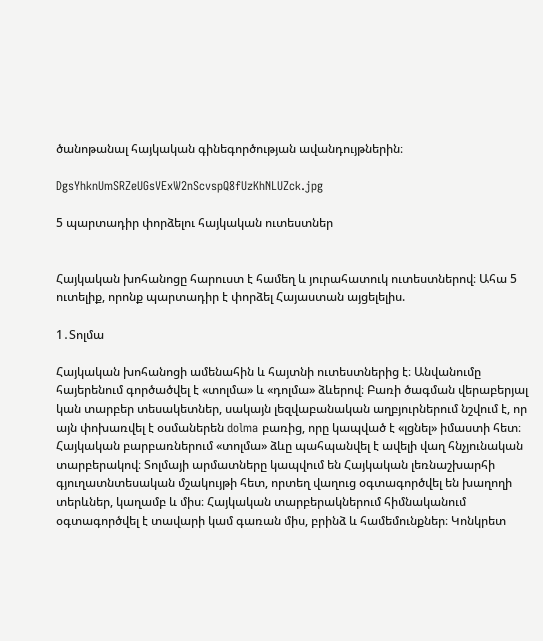ծանոթանալ հայկական գինեգործության ավանդույթներին։

DgsYhknUmSRZeUGsVExW2nScvspQ8fUzKhNLUZck.jpg

5 պարտադիր փորձելու հայկական ուտեստներ


Հայկական խոհանոցը հարուստ է համեղ և յուրահատուկ ուտեստներով։ Ահա 5 ուտելիք, որոնք պարտադիր է փորձել Հայաստան այցելելիս.

1․Տոլմա

Հայկական խոհանոցի ամենահին և հայտնի ուտեստներից է։ Անվանումը հայերենում գործածվել է «տոլմա» և «դոլմա» ձևերով։ Բառի ծագման վերաբերյալ կան տարբեր տեսակետներ, սակայն լեզվաբանական աղբյուրներում նշվում է, որ այն փոխառվել է օսմաներեն dolma բառից, որը կապված է «լցնել» իմաստի հետ։ Հայկական բարբառներում «տոլմա» ձևը պահպանվել է ավելի վաղ հնչյունական տարբերակով։ Տոլմայի արմատները կապվում են Հայկական լեռնաշխարհի գյուղատնտեսական մշակույթի հետ, որտեղ վաղուց օգտագործվել են խաղողի տերևներ, կաղամբ և միս։ Հայկական տարբերակներում հիմնականում օգտագործվել է տավարի կամ գառան միս, բրինձ և համեմունքներ։ Կոնկրետ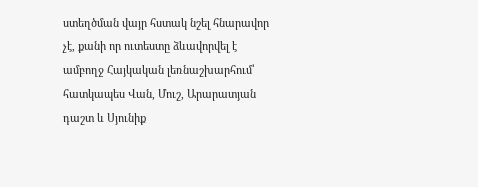ստեղծման վայր հստակ նշել հնարավոր չէ, քանի որ ուտեստը ձևավորվել է ամբողջ Հայկական լեռնաշխարհում՝ հատկապես Վան, Մուշ, Արարատյան դաշտ և Սյունիք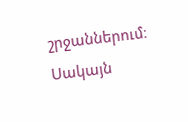շրջաններում։ Սակայն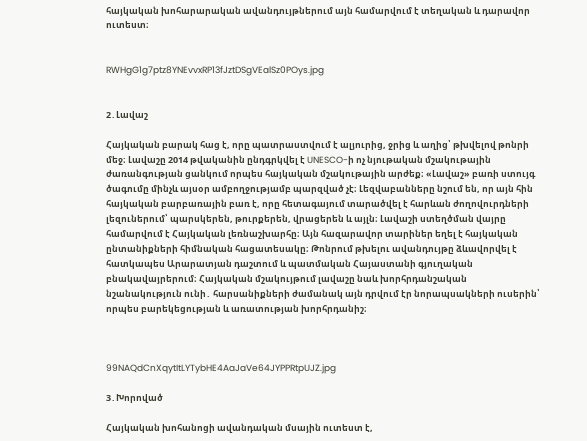հայկական խոհարարական ավանդույթներում այն համարվում է տեղական և դարավոր ուտեստ։


RWHgG1g7ptz8YNEvvxRP13fJztDSgVEalSz0POys.jpg


2․Լավաշ

Հայկական բարակ հաց է, որը պատրաստվում է ալյուրից, ջրից և աղից՝ թխվելով թոնրի մեջ։ Լավաշը 2014 թվականին ընդգրկվել է UNESCO-ի ոչ նյութական մշակութային ժառանգության ցանկում որպես հայկական մշակութային արժեք։ «Լավաշ» բառի ստույգ ծագումը մինչև այսօր ամբողջությամբ պարզված չէ։ Լեզվաբանները նշում են, որ այն հին հայկական բարբառային բառ է, որը հետագայում տարածվել է հարևան ժողովուրդների լեզուներում՝ պարսկերեն, թուրքերեն, վրացերեն և այլն։ Լավաշի ստեղծման վայրը համարվում է Հայկական լեռնաշխարհը։ Այն հազարավոր տարիներ եղել է հայկական ընտանիքների հիմնական հացատեսակը։ Թոնրում թխելու ավանդույթը ձևավորվել է հատկապես Արարատյան դաշտում և պատմական Հայաստանի գյուղական բնակավայրերում։ Հայկական մշակույթում լավաշը նաև խորհրդանշական նշանակություն ունի․ հարսանիքների ժամանակ այն դրվում էր նորապսակների ուսերին՝ որպես բարեկեցության և առատության խորհրդանիշ։



99NAQdCnXqytItLYTybHE4AaJaVe64JYPPRtpUJZ.jpg

3․Խորոված

Հայկական խոհանոցի ավանդական մսային ուտեստ է,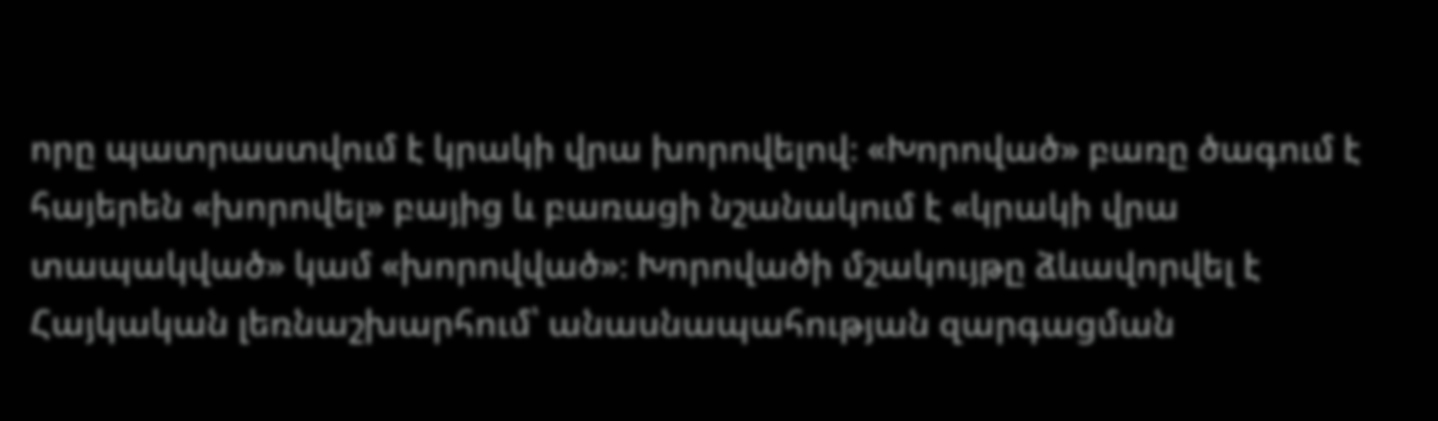որը պատրաստվում է կրակի վրա խորովելով։ «Խորոված» բառը ծագում է հայերեն «խորովել» բայից և բառացի նշանակում է «կրակի վրա տապակված» կամ «խորովված»։ Խորովածի մշակույթը ձևավորվել է Հայկական լեռնաշխարհում՝ անասնապահության զարգացման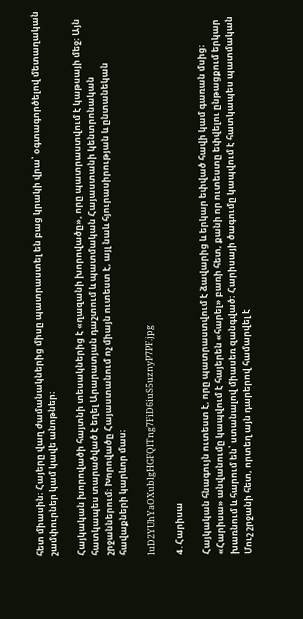հետ միասին։ Հայերը վաղ ժամանակներից միսը պատրաստել են բաց կրակի վրա՝ օգտագործելով մետաղական շամփուրներ կամ կավե անոթներ։

Հայկական խորովածի հայտնի տեսակներից է «ղազանի խորովածը», որը պատրաստվում է կաթսայի մեջ։ Այն հատկապես տարածված է եղել Արարատյան դաշտում և պատմական Հայաստանի կենտրոնական շրջաններում։ Խորովածը Հայաստանում ոչ միայն ուտեստ է, այլ նաև հյուրասիրության և ընտանեկան հավաքների կարևոր մաս։

luD2YUhYaOXublgHGFQlTng7FiD6iuS5uznyP7PF.jpg

4․Հարիսա

Հայկական հնագույն ուտեստ է, որը պատրաստվում է ձավարից և երկար եփված հավի կամ գառան մսից։ «Հարիսա» անվանումը կապվում է հայերեն «հարել» բառի հետ, քանի որ ուտեստը եփվելու ընթացքում երկար խառնում և հարում են՝ ստանալով միասեռ զանգված։ Հարիսայի ծագումը կապվում է հատկապես պատմական Մուշ շրջանի հետ, որտեղ այն դարերով համարվել է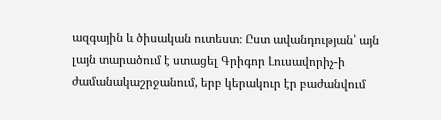ազգային և ծիսական ուտեստ։ Ըստ ավանդության՝ այն լայն տարածում է ստացել Գրիգոր Լուսավորիչ-ի ժամանակաշրջանում, երբ կերակուր էր բաժանվում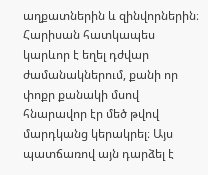աղքատներին և զինվորներին։ Հարիսան հատկապես կարևոր է եղել դժվար ժամանակներում, քանի որ փոքր քանակի մսով հնարավոր էր մեծ թվով մարդկանց կերակրել։ Այս պատճառով այն դարձել է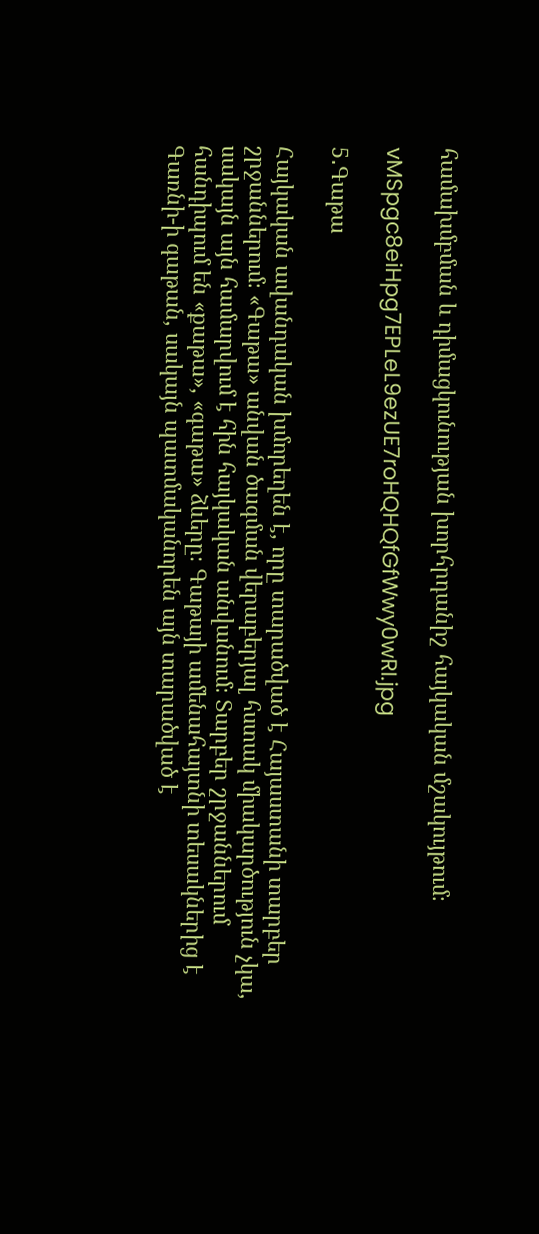համախմբման և դիմացկունության խորհրդանիշ հայկական մշակույթում։

vMSpgc8eiHpg7EPLeL9ezUE7roHQHQfGfWwy0wRI.jpg

5․Գաթա

Հայկական ավանդական խմորեղեն է, որը տարածված է Հայաստանի տարբեր շրջաններում։ «Գաթա» անվան ծագման վերաբերյալ հստակ միակարծություն չկա, սակայն այն համարվում է հին հայկական անվանում։ Տարբեր շրջաններում հանդիպում են «քաթա», «գաթա» ձևերը։ Գաթայի ամենահայտնի տեսակներից է Գառնի-ի գաթան, սակայն պատմականորեն այն տարածված է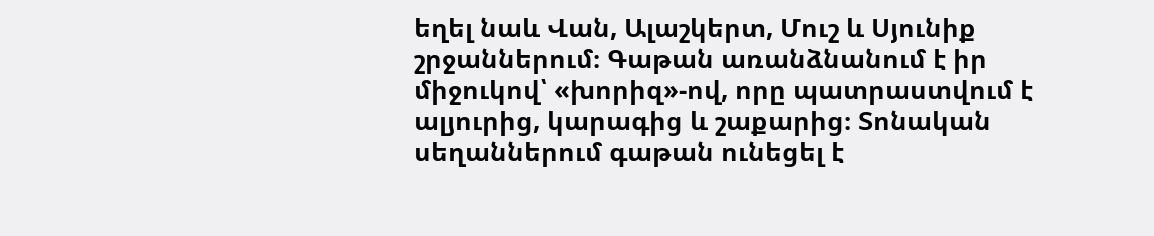եղել նաև Վան, Ալաշկերտ, Մուշ և Սյունիք շրջաններում։ Գաթան առանձնանում է իր միջուկով՝ «խորիզ»-ով, որը պատրաստվում է ալյուրից, կարագից և շաքարից։ Տոնական սեղաններում գաթան ունեցել է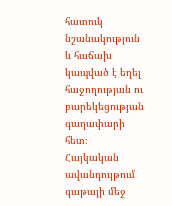հատուկ նշանակություն և հաճախ կապված է եղել հաջողության ու բարեկեցության գաղափարի հետ։ Հայկական ավանդույթում գաթայի մեջ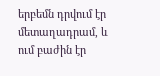երբեմն դրվում էր մետաղադրամ, և ում բաժին էր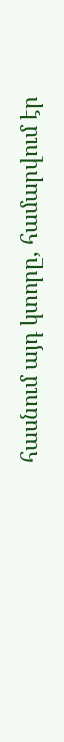հասնում այդ կտորը, համարվում էր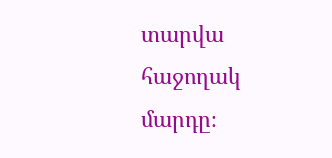տարվա հաջողակ մարդը։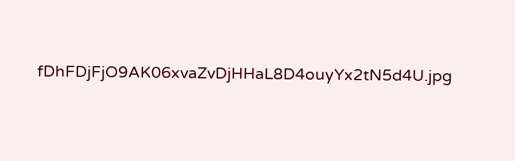fDhFDjFjO9AK06xvaZvDjHHaL8D4ouyYx2tN5d4U.jpg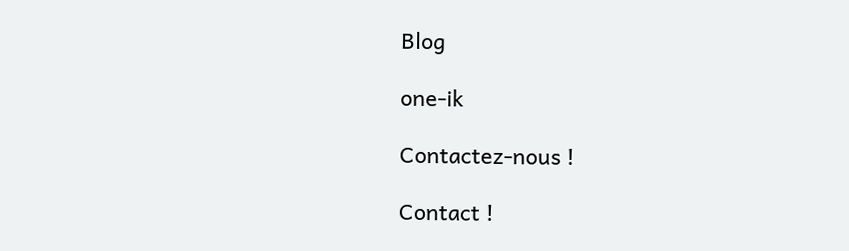Blog

one-ik

Contactez-nous !

Contact !